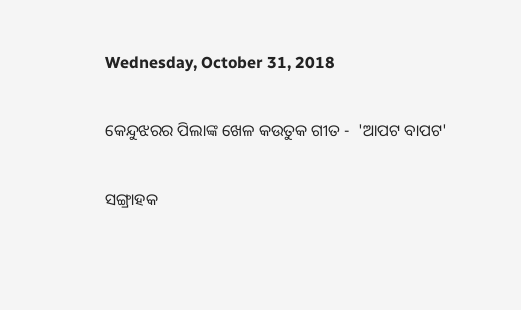Wednesday, October 31, 2018

କେନ୍ଦୁଝରର ପିଲାଙ୍କ ଖେଳ କଉତୁକ ଗୀତ -  'ଆପଟ ବାପଟ'

ସଙ୍ଗ୍ରାହକ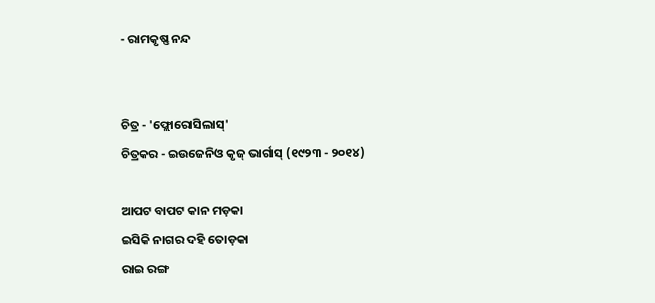- ରାମକୃଷ୍ଣ ନନ୍ଦ


ଚିତ୍ର - 'ଫ୍ଲୋରୋସିଲାସ୍'
ଚିତ୍ରକର - ଇଉଜେନିଓ କୃଜ୍ ଭାର୍ଗାସ୍ (୧୯୨୩ - ୨୦୧୪)

ଆପଟ ବାପଟ କାନ ମଡ଼କା
ଇସିକି ନାଗର ଦହି ତୋଡ଼କା
ରାଇ ରଙ୍ଗ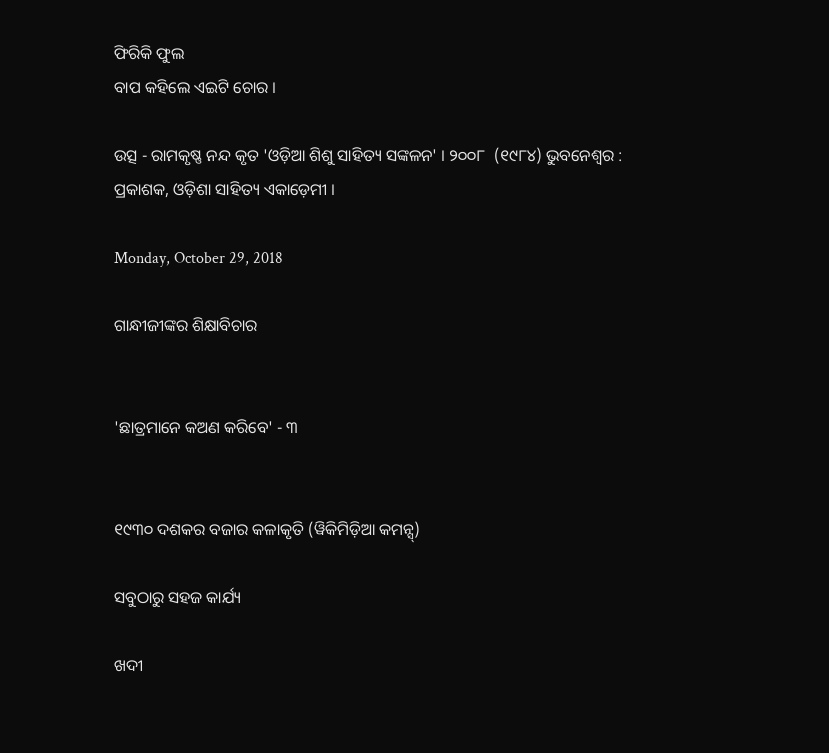ଫିରିକି ଫୁଲ
ବାପ କହିଲେ ଏଇଟି ଚୋର ।

ଉତ୍ସ - ରାମକୃଷ୍ଣ ନନ୍ଦ କୃତ 'ଓଡ଼ିଆ ଶିଶୁ ସାହିତ୍ୟ ସଙ୍କଳନ' । ୨୦୦୮  (୧୯୮୪) ଭୁବନେଶ୍ୱର : ପ୍ରକାଶକ, ଓଡ଼ିଶା ସାହିତ୍ୟ ଏକାଡ଼େମୀ ।

Monday, October 29, 2018

ଗାନ୍ଧୀଜୀଙ୍କର ଶିକ୍ଷାବିଚାର


'ଛାତ୍ରମାନେ କଅଣ କରିବେ' - ୩


୧୯୩୦ ଦଶକର ବଜାର କଳାକୃତି (ୱିକିମିଡ଼ିଆ କମନ୍ସ୍)

ସବୁଠାରୁ ସହଜ କାର୍ଯ୍ୟ

ଖଦୀ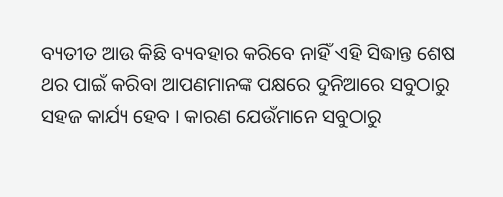ବ୍ୟତୀତ ଆଉ କିଛି ବ୍ୟବହାର କରିବେ ନାହିଁ ଏହି ସିଦ୍ଧାନ୍ତ ଶେଷ ଥର ପାଇଁ କରିବା ଆପଣମାନଙ୍କ ପକ୍ଷରେ ଦୁନିଆରେ ସବୁଠାରୁ ସହଜ କାର୍ଯ୍ୟ ହେବ । କାରଣ ଯେଉଁମାନେ ସବୁଠାରୁ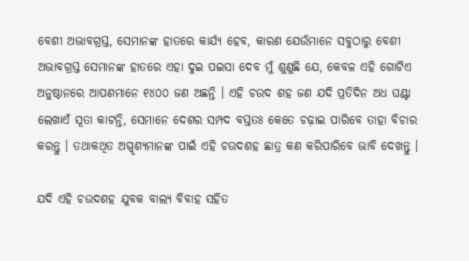ବେଶୀ ଅଭାବଗ୍ରସ୍ତ, ସେମାନଙ୍କ ହାତରେ କାର୍ଯ୍ୟ ହେବ, କାରଣ ଯେଉଁମାନେ ସବୁଠାରୁ ବେଶୀ ଅଭାବଗ୍ରସ୍ତ ସେମାନଙ୍କ ହାତରେ ଏହା ଦୁଇ ପଇସା ଦେବ ମୁଁ ଶୁଣୁଛି ଯେ, କେବଳ ଏହି ଗୋଟିଏ ଅନୁଷ୍ଠାନରେ ଆପଣମାନେ ୧୪୦୦ ଜଣ ଅଛନ୍ତି । ଏହି ଚଉଦ ଶହ ଜଣ ଯଦି ପ୍ରତିଦିନ ଅଧ ଘଣ୍ଟା ଲେଖାଏଁ ସୂତା କାଟନ୍ତି, ସେମାନେ ଦେଶର ସମ୍ପଦ ବସ୍ତତଃ କେତେ ଚଢ଼ାଇ ପାରିବେ ତାହା ବିଚାର କରନ୍ତୁ । ତଥାକଥିତ ଅସ୍ପୃଶ୍ୟମାନଙ୍କ ପାଇଁ ଏହି ଚଉଦଶହ ଛାତ୍ର କଣ କରିପାରିବେ ଭାବି ଦେଖନ୍ତୁ ।

ଯଦି ଏହି ଚଉଦଶହ ଯୁବକ ବାଲ୍ୟ ବିବାହ ସହିତ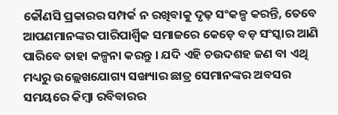କୌଣସି ପ୍ରକାରର ସମ୍ପର୍କ ନ ରଖିବାକୁ ଦୃଢ଼ ସଂକଳ୍ପ କରନ୍ତି, ତେବେ ଆପଣମାନଙ୍କର ପାରିପାର୍ଶ୍ୱିକ ସମାଜରେ କେଡ଼େ ବଡ଼ ସଂସ୍କାର ଆଣି ପାରିବେ ତାହା କଳ୍ପନା କରନ୍ତୁ । ଯଦି ଏହି ଚଉଦଶହ ଜଣ ବା ଏଥି ମଧ୍ୟରୁ ଉଲ୍ଲେଖଯୋଗ୍ୟ ସଙ୍ଖ୍ୟାର ଛାତ୍ର ସେମାନଙ୍କର ଅବସର ସମୟରେ କିମ୍ୱା ରବିବାରର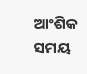ଆଂଶିକ ସମୟ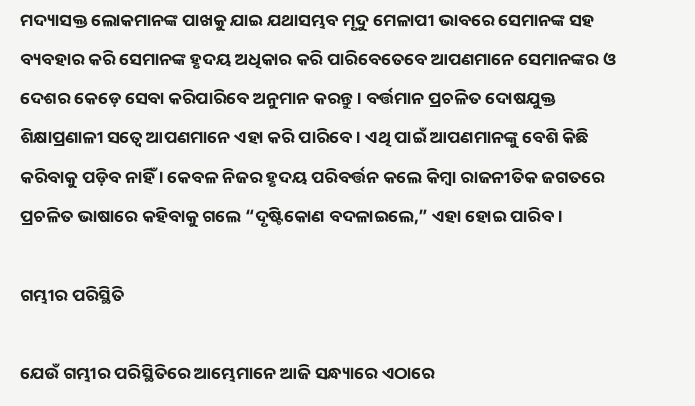ମଦ୍ୟାସକ୍ତ ଲୋକମାନଙ୍କ ପାଖକୁ ଯାଇ ଯଥାସମ୍ଭବ ମୃଦୁ ମେଳାପୀ ଭାବରେ ସେମାନଙ୍କ ସହ ବ୍ୟବହାର କରି ସେମାନଙ୍କ ହୃଦୟ ଅଧିକାର କରି ପାରିବେତେବେ ଆପଣମାନେ ସେମାନଙ୍କର ଓ ଦେଶର କେଡ଼େ ସେବା କରିପାରିବେ ଅନୁମାନ କରନ୍ତୁ । ବର୍ତ୍ତମାନ ପ୍ରଚଳିତ ଦୋଷଯୁକ୍ତ ଶିକ୍ଷାପ୍ରଣାଳୀ ସତ୍ୱେ ଆପଣମାନେ ଏହା କରି ପାରିବେ । ଏଥି ପାଇଁ ଆପଣମାନଙ୍କୁ ବେଶି କିଛି କରିବାକୁ ପଡ଼ିବ ନାହିଁ । କେବଳ ନିଜର ହୃଦୟ ପରିବର୍ତ୍ତନ କଲେ କିମ୍ୱା ରାଜନୀତିକ ଜଗତରେ ପ୍ରଚଳିତ ଭାଷାରେ କହିବାକୁ ଗଲେ “ଦୃଷ୍ଟିକୋଣ ବଦଳାଇଲେ,” ଏହା ହୋଇ ପାରିବ ।

ଗମ୍ଭୀର ପରିସ୍ଥିତି

ଯେଉଁ ଗମ୍ଭୀର ପରିସ୍ଥିତିରେ ଆମ୍ଭେମାନେ ଆଜି ସନ୍ଧ୍ୟାରେ ଏଠାରେ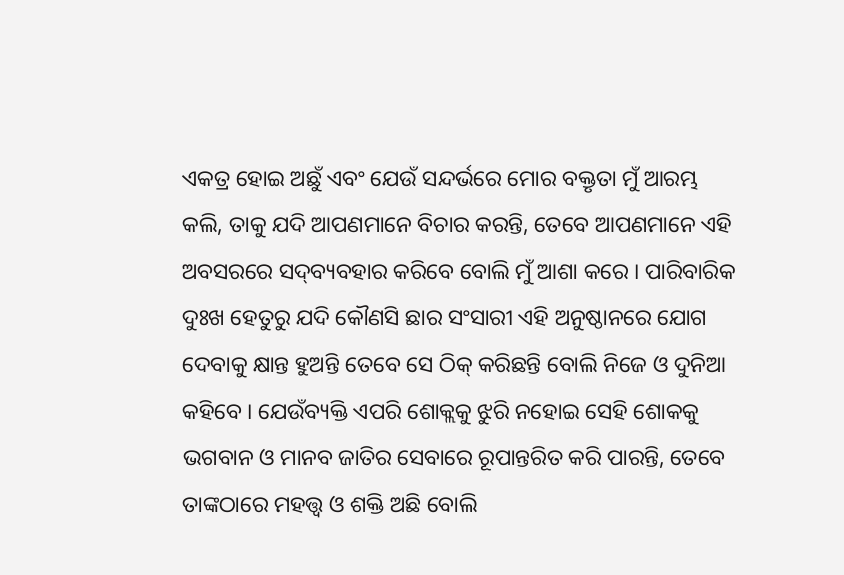ଏକତ୍ର ହୋଇ ଅଛୁଁ ଏବଂ ଯେଉଁ ସନ୍ଦର୍ଭରେ ମୋର ବକ୍ତୃତା ମୁଁ ଆରମ୍ଭ କଲି, ତାକୁ ଯଦି ଆପଣମାନେ ବିଚାର କରନ୍ତି, ତେବେ ଆପଣମାନେ ଏହି ଅବସରରେ ସଦ୍‌ବ୍ୟବହାର କରିବେ ବୋଲି ମୁଁ ଆଶା କରେ । ପାରିବାରିକ ଦୁଃଖ ହେତୁରୁ ଯଦି କୌଣସି ଛାର ସଂସାରୀ ଏହି ଅନୁଷ୍ଠାନରେ ଯୋଗ ଦେବାକୁ କ୍ଷାନ୍ତ ହୁଅନ୍ତି ତେବେ ସେ ଠିକ୍ କରିଛନ୍ତି ବୋଲି ନିଜେ ଓ ଦୁନିଆ କହିବେ । ଯେଉଁବ୍ୟକ୍ତି ଏପରି ଶୋକ୍ଲକୁ ଝୁରି ନହୋଇ ସେହି ଶୋକକୁ ଭଗବାନ ଓ ମାନବ ଜାତିର ସେବାରେ ରୂପାନ୍ତରିତ କରି ପାରନ୍ତି, ତେବେ ତାଙ୍କଠାରେ ମହତ୍ତ୍ୱ ଓ ଶକ୍ତି ଅଛି ବୋଲି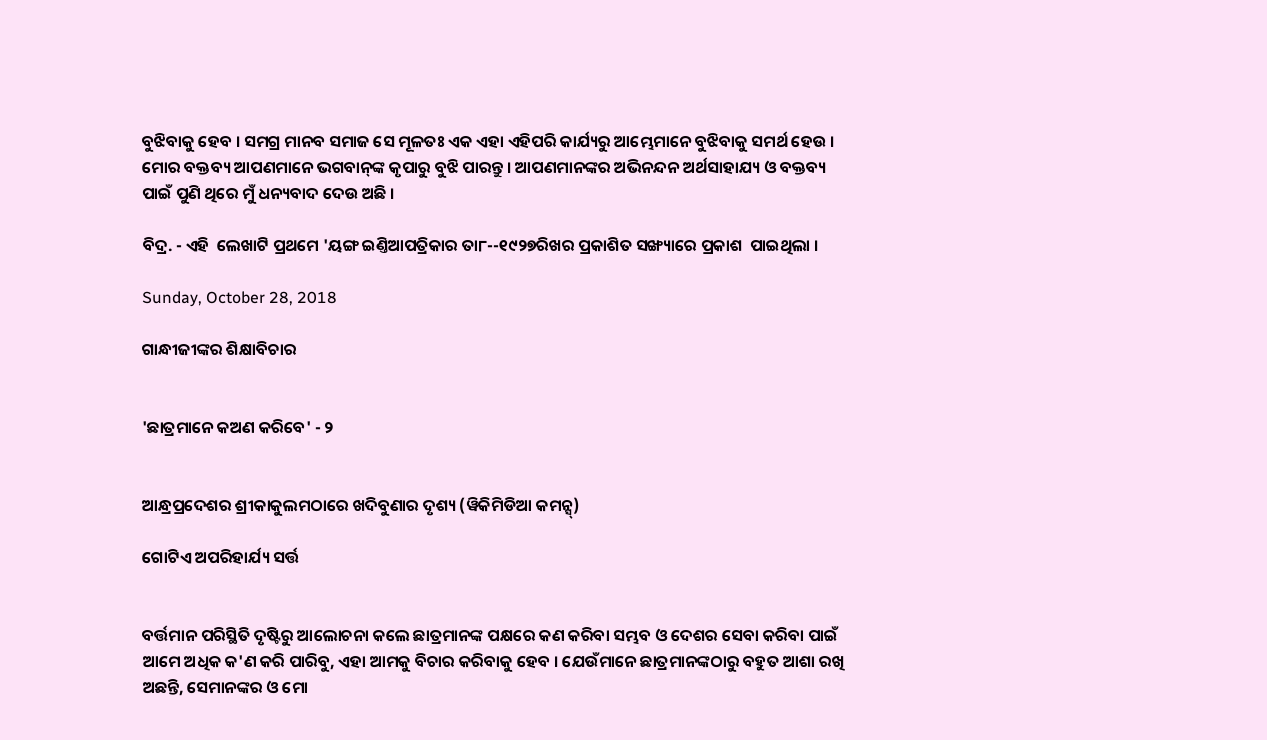ବୁଝିବାକୁ ହେବ । ସମଗ୍ର ମାନବ ସମାଜ ସେ ମୂଳତଃ ଏକ ଏହା ଏହିପରି କାର୍ଯ୍ୟରୁ ଆମ୍ଭେମାନେ ବୁଝିବାକୁ ସମର୍ଥ ହେଉ । ମୋର ବକ୍ତବ୍ୟ ଆପଣମାନେ ଭଗବାନ୍‌ଙ୍କ କୃପାରୁ ବୁଝି ପାରନ୍ତୁ । ଆପଣମାନଙ୍କର ଅଭିନନ୍ଦନ ଅର୍ଥସାହାଯ୍ୟ ଓ ବକ୍ତବ୍ୟ ପାଇଁ ପୁଣି ଥିରେ ମୁଁ ଧନ୍ୟବାଦ ଦେଉ ଅଛି ।

ବିଦ୍ର. - ଏହି  ଲେଖାଟି ପ୍ରଥମେ 'ୟଙ୍ଗ ଇଣ୍ତିଆପତ୍ରିକାର ତା୮--୧୯୨୭ରିଖର ପ୍ରକାଶିତ ସଙ୍ଖ୍ୟାରେ ପ୍ରକାଶ  ପାଇଥିଲା ।

Sunday, October 28, 2018

ଗାନ୍ଧୀଜୀଙ୍କର ଶିକ୍ଷାବିଚାର


'ଛାତ୍ରମାନେ କଅଣ କରିବେ' - ୨


ଆନ୍ଧ୍ରପ୍ରଦେଶର ଶ୍ରୀକାକୁଲମଠାରେ ଖଦିବୁଣାର ଦୃଶ୍ୟ (ୱିକିମିଡିଆ କମନ୍ସ୍)

ଗୋଟିଏ ଅପରିହାର୍ଯ୍ୟ ସର୍ତ୍ତ


ବର୍ତ୍ତମାନ ପରିସ୍ଥିତି ଦୃଷ୍ଟିରୁ ଆଲୋଚନା କଲେ ଛାତ୍ରମାନଙ୍କ ପକ୍ଷରେ କଣ କରିବା ସମ୍ଭବ ଓ ଦେଶର ସେବା କରିବା ପାଇଁ ଆମେ ଅଧିକ କ'ଣ କରି ପାରିବୁ, ଏହା ଆମକୁ ବିଚାର କରିବାକୁ ହେବ । ଯେଉଁମାନେ ଛାତ୍ରମାନଙ୍କଠାରୁ ବହୁତ ଆଶା ରଖି ଅଛନ୍ତି, ସେମାନଙ୍କର ଓ ମୋ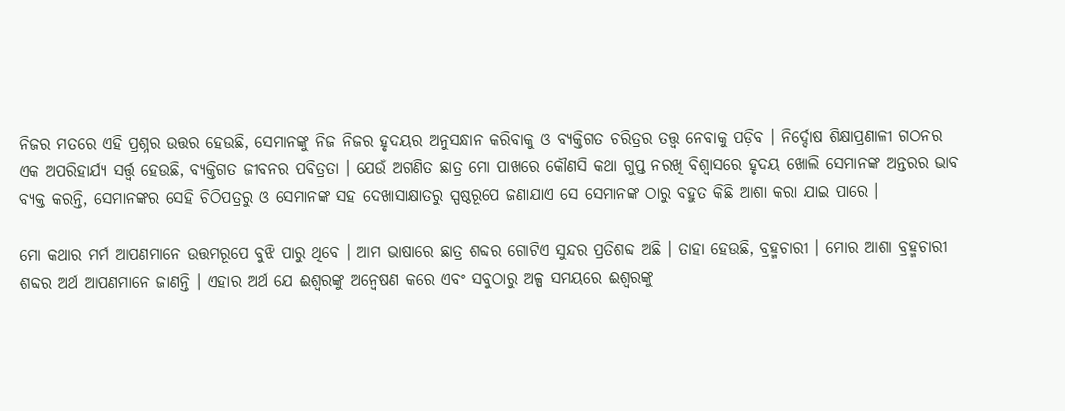ନିଜର ମତରେ ଏହି ପ୍ରଶ୍ନର ଉତ୍ତର ହେଉଛି, ସେମାନଙ୍କୁ ନିଜ ନିଜର ହୃଦୟର ଅନୁସନ୍ଧାନ କରିବାକୁ ଓ ବ୍ୟକ୍ତିଗତ ଚରିତ୍ରର ତତ୍ତ୍ୱ ନେବାକୁ ପଡ଼ିବ । ନିର୍ଦ୍ଦୋଷ ଶିକ୍ଷାପ୍ରଣାଳୀ ଗଠନର ଏକ ଅପରିହାର୍ଯ୍ୟ ସର୍ତ୍ତ୍ୱ ହେଉଛି, ବ୍ୟକ୍ତିଗତ ଜୀବନର ପବିତ୍ରତା । ଯେଉଁ ଅଗଣିତ ଛାତ୍ର ମୋ ପାଖରେ କୌଣସି କଥା ଗୁପ୍ତ ନରଖି ବିଶ୍ୱାସରେ ହୃଦୟ ଖୋଲି ସେମାନଙ୍କ ଅନ୍ତରର ଭାବ ବ୍ୟକ୍ତ କରନ୍ତି, ସେମାନଙ୍କର ସେହି ଚିଠିପତ୍ରରୁ ଓ ସେମାନଙ୍କ ସହ ଦେଖାସାକ୍ଷାତରୁ ସ୍ପଷ୍ଠରୂପେ ଜଣାଯାଏ ସେ ସେମାନଙ୍କ ଠାରୁ ବହୁତ କିଛି ଆଶା କରା ଯାଇ ପାରେ ।

ମୋ କଥାର ମର୍ମ ଆପଣମାନେ ଉତ୍ତମରୂପେ ବୁଝି ପାରୁ ଥିବେ । ଆମ ଭାଷାରେ ଛାତ୍ର ଶବ୍ଦର ଗୋଟିଏ ସୁନ୍ଦର ପ୍ରତିଶବ୍ଦ ଅଛି । ତାହା ହେଉଛି, ବ୍ରହ୍ମଚାରୀ । ମୋର ଆଶା ବ୍ରହ୍ମଚାରୀ ଶବ୍ଦର ଅର୍ଥ ଆପଣମାନେ ଜାଣନ୍ତି । ଏହାର ଅର୍ଥ ଯେ ଈଶ୍ୱରଙ୍କୁ ଅନ୍ୱେଷଣ କରେ ଏବଂ ସବୁଠାରୁ ଅଳ୍ପ ସମୟରେ ଈଶ୍ୱରଙ୍କୁ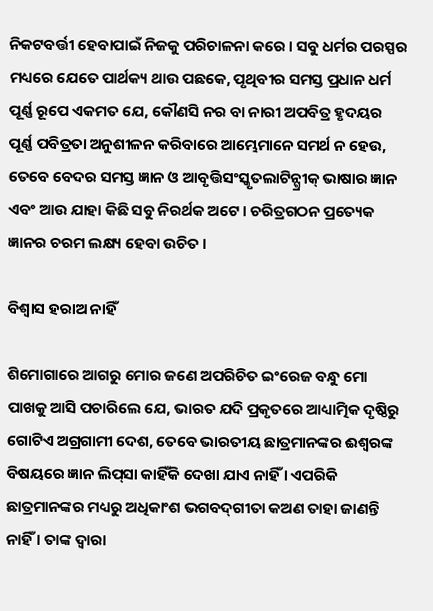ନିକଟବର୍ତ୍ତୀ ହେବାପାଇଁ ନିଜକୁ ପରିଚାଳନା କରେ । ସବୁ ଧର୍ମର ପରସ୍ପର ମଧ୍ୟରେ ଯେତେ ପାର୍ଥକ୍ୟ ଥାଉ ପଛକେ, ପୃଥିବୀର ସମସ୍ତ ପ୍ରଧାନ ଧର୍ମ ପୂର୍ଣ୍ଣ ରୂପେ ଏକମତ ଯେ, କୌଣସି ନର ବା ନାରୀ ଅପବିତ୍ର ହୃଦୟର ପୂର୍ଣ୍ଣ ପବିତ୍ରତା ଅନୁଶୀଳନ କରିବାରେ ଆମ୍ଭେମାନେ ସମର୍ଥ ନ ହେଉ, ତେବେ ବେଦର ସମସ୍ତ ଜ୍ଞାନ ଓ ଆବୃତ୍ତିସଂସ୍କୃତଲାଟିନ୍ଗ୍ରୀକ୍ ଭାଷାର ଜ୍ଞାନ ଏବଂ ଆଉ ଯାହା କିଛି ସବୁ ନିରର୍ଥକ ଅଟେ । ଚରିତ୍ରଗଠନ ପ୍ରତ୍ୟେକ ଜ୍ଞାନର ଚରମ ଲକ୍ଷ୍ୟ ହେବା ଉଚିତ ।

ବିଶ୍ୱାସ ହରାଅ ନାହିଁ

ଶିମୋଗାରେ ଆଗରୁ ମୋର ଜଣେ ଅପରିଚିତ ଇଂରେଜ ବନ୍ଧୁ ମୋ ପାଖକୁ ଆସି ପଚାରିଲେ ଯେ, ଭାରତ ଯଦି ପ୍ରକୃତରେ ଆଧ୍ୟାତ୍ମିକ ଦୃଷ୍ଠିରୁ ଗୋଟିଏ ଅଗ୍ରଗାମୀ ଦେଶ, ତେବେ ଭାରତୀୟ ଛାତ୍ରମାନଙ୍କର ଈଶ୍ୱରଙ୍କ ବିଷୟରେ ଜ୍ଞାନ ଲିପ୍‌ସା କାହିଁକି ଦେଖା ଯାଏ ନାହିଁ । ଏପରିକି ଛାତ୍ରମାନଙ୍କର ମଧ୍ୟରୁ ଅଧିକାଂଶ ଭଗବଦ୍‌ଗୀତା କଅଣ ତାହା ଜାଣନ୍ତି ନାହିଁ । ତାଙ୍କ ଦ୍ୱାରା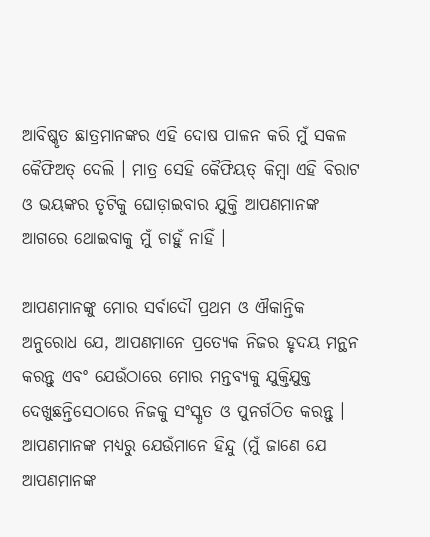ଆବିଷ୍କୃତ ଛାତ୍ରମାନଙ୍କର ଏହି ଦୋଷ ପାଳନ କରି ମୁଁ ସକଳ କୈଫିଅତ୍ ଦେଲି । ମାତ୍ର ସେହି କୈଫିୟତ୍ କିମ୍ୱା ଏହି ବିରାଟ ଓ ଭୟଙ୍କର ତୃଟିକୁ ଘୋଡ଼ାଇବାର ଯୁକ୍ତି ଆପଣମାନଙ୍କ ଆଗରେ ଥୋଇବାକୁ ମୁଁ ଚାହୁଁ ନାହିଁ ।

ଆପଣମାନଙ୍କୁ ମୋର ସର୍ବାଦୌ ପ୍ରଥମ ଓ ଐକାନ୍ତିକ ଅନୁରୋଧ ଯେ, ଆପଣମାନେ ପ୍ରତ୍ୟେକ ନିଜର ହୃଦୟ ମନ୍ଥନ କରନ୍ତୁ ଏବଂ ଯେଉଁଠାରେ ମୋର ମନ୍ତବ୍ୟକୁ ଯୁକ୍ତିଯୁକ୍ତ ଦେଖୁଛନ୍ତିସେଠାରେ ନିଜକୁ ସଂସ୍କୃତ ଓ ପୁନର୍ଗଠିତ କରନ୍ତୁ । ଆପଣମାନଙ୍କ ମଧ୍ୟରୁ ଯେଉଁମାନେ ହିନ୍ଦୁ (ମୁଁ ଜାଣେ ଯେ ଆପଣମାନଙ୍କ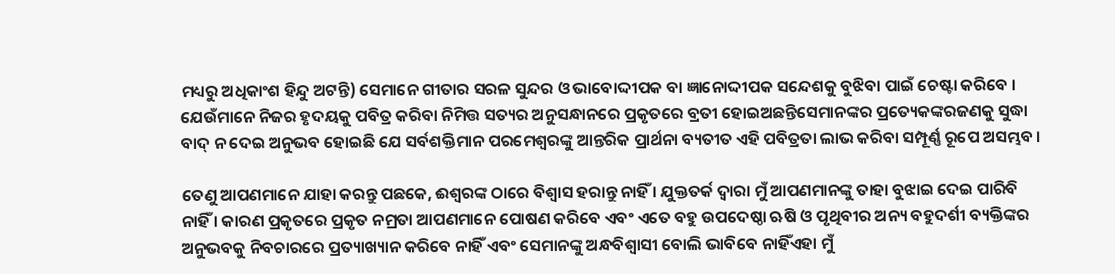ମଧ୍ୟରୁ ଅଧିକାଂଶ ହିନ୍ଦୁ ଅଟନ୍ତି) ସେମାନେ ଗୀତାର ସରଳ ସୁନ୍ଦର ଓ ଭାବୋଦ୍ଦୀପକ ବା ଜ୍ଞାନୋଦ୍ଦୀପକ ସନ୍ଦେଶକୁ ବୁଝିବା ପାଇଁ ଚେଷ୍ଟା କରିବେ । ଯେଉଁମାନେ ନିଜର ହୃଦୟକୁ ପବିତ୍ର କରିବା ନିମିତ୍ତ ସତ୍ୟର ଅନୁସନ୍ଧାନରେ ପ୍ରକୃତରେ ବ୍ରତୀ ହୋଇଅଛନ୍ତିସେମାନଙ୍କର ପ୍ରତ୍ୟେକଙ୍କରଜଣକୁ ସୁଦ୍ଧା ବାଦ୍ ନ ଦେଇ ଅନୁଭବ ହୋଇଛି ଯେ ସର୍ବଶକ୍ତିମାନ ପରମେଶ୍ୱରଙ୍କୁ ଆନ୍ତରିକ ପ୍ରାର୍ଥନା ବ୍ୟତୀତ ଏହି ପବିତ୍ରତା ଲାଭ କରିବା ସମ୍ପୂର୍ଣ୍ଣ ରୂପେ ଅସମ୍ଭବ ।

ତେଣୁ ଆପଣମାନେ ଯାହା କରନ୍ତୁ ପଛକେ, ଈଶ୍ୱରଙ୍କ ଠାରେ ବିଶ୍ୱାସ ହରାନ୍ତୁ ନାହିଁ । ଯୁକ୍ତତର୍କ ଦ୍ୱାରା ମୁଁ ଆପଣମାନଙ୍କୁ ତାହା ବୁଝାଇ ଦେଇ ପାରିବି ନାହିଁ । କାରଣ ପ୍ରକୃତରେ ପ୍ରକୃତ ନମ୍ରତା ଆପଣମାନେ ପୋଷଣ କରିବେ ଏବଂ ଏତେ ବହୁ ଉପଦେଷ୍ଠା ଋଷି ଓ ପୃଥିବୀର ଅନ୍ୟ ବହୁଦର୍ଶୀ ବ୍ୟକ୍ତିଙ୍କର ଅନୁଭବକୁ ନିବଚାରରେ ପ୍ରତ୍ୟାଖ୍ୟାନ କରିବେ ନାହିଁ ଏବଂ ସେମାନଙ୍କୁ ଅନ୍ଧବିଶ୍ୱାସୀ ବୋଲି ଭାବିବେ ନାହିଁଏହା ମୁଁ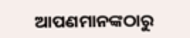ଆପଣମାନଙ୍କଠାରୁ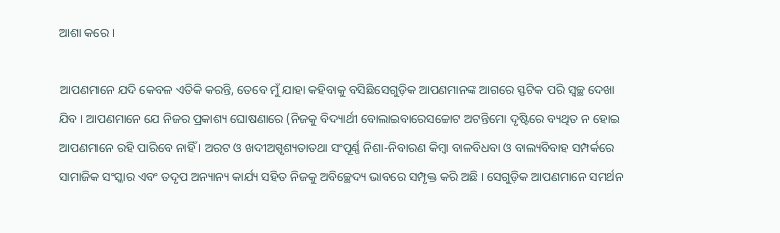ଆଶା କରେ ।

ଆପଣମାନେ ଯଦି କେବଳ ଏତିକି କରନ୍ତି, ତେବେ ମୁଁ ଯାହା କହିବାକୁ ବସିଛିସେଗୁଡ଼ିକ ଆପଣମାନଙ୍କ ଆଗରେ ସ୍ଫଟିକ ପରି ସ୍ୱଚ୍ଛ ଦେଖା ଯିବ । ଆପଣମାନେ ଯେ ନିଜର ପ୍ରକାଶ୍ୟ ଘୋଷଣାରେ (ନିଜକୁ ବିଦ୍ୟାର୍ଥୀ ବୋଲାଇବାରେସଚ୍ଚୋଟ ଅଟନ୍ତିମୋ ଦୃଷ୍ଟିରେ ବ୍ୟଥିତ ନ ହୋଇ ଆପଣମାନେ ରହି ପାରିବେ ନାହିଁ । ଅରଟ ଓ ଖଦୀଅସ୍ପୃଶ୍ୟତାତଥା ସଂପୂର୍ଣ୍ଣ ନିଶା-ନିବାରଣ କିମ୍ୱା ବାଳବିଧବା ଓ ବାଲ୍ୟବିବାହ ସମ୍ପର୍କରେ ସାମାଜିକ ସଂସ୍କାର ଏବଂ ତଦୃପ ଅନ୍ୟାନ୍ୟ କାର୍ଯ୍ୟ ସହିତ ନିଜକୁ ଅବିଚ୍ଛେଦ୍ୟ ଭାବରେ ସମ୍ପୃକ୍ତ କରି ଅଛି । ସେଗୁଡ଼ିକ ଆପଣମାନେ ସମର୍ଥନ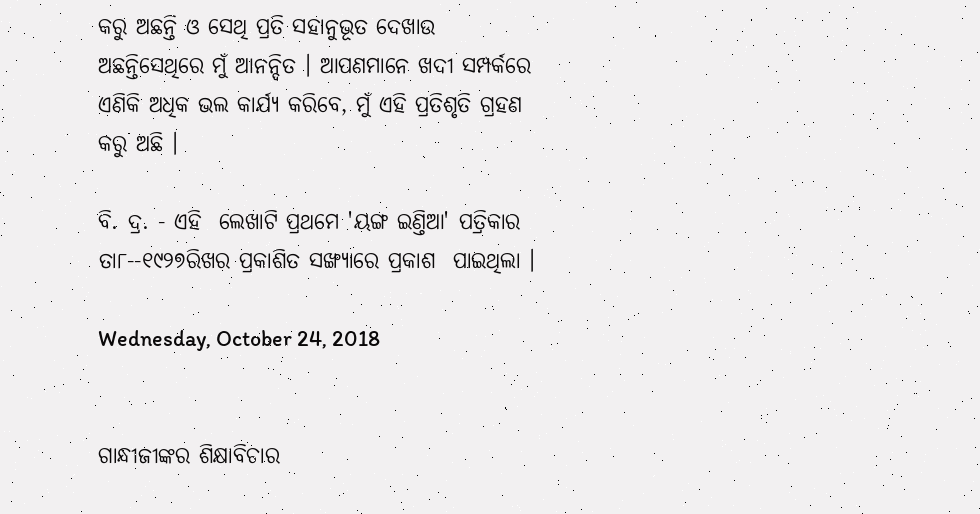କରୁ ଅଛନ୍ତି ଓ ସେଥି ପ୍ରତି ସହାନୁଭୂତ ଦେଖାଉ ଅଛନ୍ତିସେଥିରେ ମୁଁ ଆନନ୍ଦିତ । ଆପଣମାନେ ଖଦୀ ସମ୍ପର୍କରେ ଏଣିକି ଅଧିକ ଭଲ କାର୍ଯ୍ୟ କରିବେ, ମୁଁ ଏହି ପ୍ରତିଶୃତି ଗ୍ରହଣ କରୁ ଅଛି ।

ବି. ଦ୍ର. - ଏହି  ଲେଖାଟି ପ୍ରଥମେ 'ୟଙ୍ଗ ଇଣ୍ତିଆ' ପତ୍ରିକାର ତା୮--୧୯୨୭ରିଖର ପ୍ରକାଶିତ ସଙ୍ଖ୍ୟାରେ ପ୍ରକାଶ  ପାଇଥିଲା ।

Wednesday, October 24, 2018


ଗାନ୍ଧୀଜୀଙ୍କର ଶିକ୍ଷାବିଚାର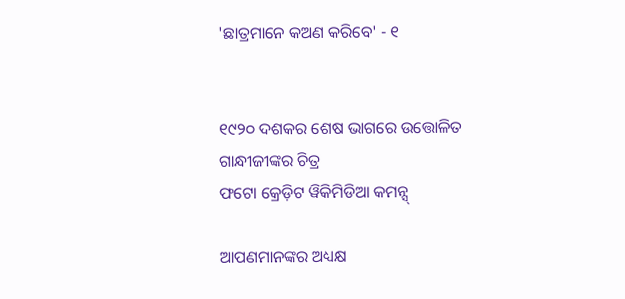'ଛାତ୍ରମାନେ କଅଣ କରିବେ' - ୧


୧୯୨୦ ଦଶକର ଶେଷ ଭାଗରେ ଉତ୍ତୋଳିତ ଗାନ୍ଧୀଜୀଙ୍କର ଚିତ୍ର
ଫଟୋ କ୍ରେଡ଼ିଟ ୱିକିମିଡିଆ କମନ୍ସ୍

ଆପଣମାନଙ୍କର ଅଧ୍ୟକ୍ଷ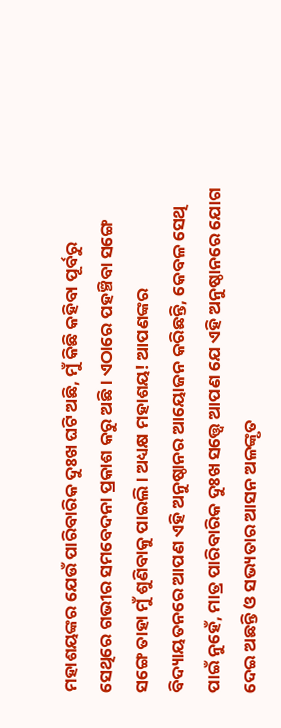ମହାଶୟଙ୍କର ଯେଉଁ ପାରିବାରିକ ଦୁଃଖ ଘଟି ଅଛି, ମୁଁ କିଛି କହିବା ପୂର୍ବରୁ ସେଥିରେ ଗଭୀର ସମବେଦନା ପ୍ରକାଶ କରୁ ଅଛି । ଏଠାରେ ପହଞ୍ଚିବା ସଙ୍ଗେ ସଙ୍ଗେ ତାହା ମୁଁ ଶୁଣିବାକୁ ପାଇଲି । ଅଧ୍ୟକ୍ଷ ମହାଶୟ! ଆପଣଙ୍କର ବିଦ୍ୟାୟତନରେ ଆପଣ ଏହି ଅନୁଷ୍ଠାନର ଆୟୋଜନ କରିଛନ୍ତି, କେବଳ ସେଥି ପାଇଁ ନୁହେଁ, ମାତ୍ର ପାରିବାରିକ ଦୁଃଖ ସତ୍ତ୍ୱେ ଆପଣ ଯେ ଏହି ଅନୁଷ୍ଠାନରେ ଯୋଗ ଦେଇ ଅଛନ୍ତି ଓ ସଭ୍ୟତାର ଆସନ ଅଳଙ୍କୃତ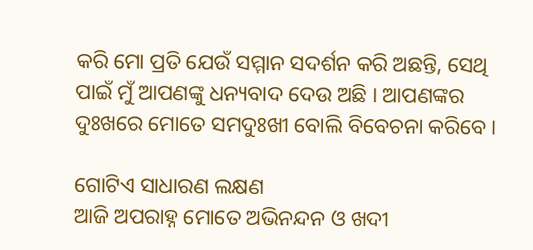କରି ମୋ ପ୍ରତି ଯେଉଁ ସମ୍ମାନ ସଦର୍ଶନ କରି ଅଛନ୍ତି, ସେଥି ପାଇଁ ମୁଁ ଆପଣଙ୍କୁ ଧନ୍ୟବାଦ ଦେଉ ଅଛି । ଆପଣଙ୍କର ଦୁଃଖରେ ମୋତେ ସମଦୁଃଖୀ ବୋଲି ବିବେଚନା କରିବେ ।

ଗୋଟିଏ ସାଧାରଣ ଲକ୍ଷଣ
ଆଜି ଅପରାହ୍ନ ମୋତେ ଅଭିନନ୍ଦନ ଓ ଖଦୀ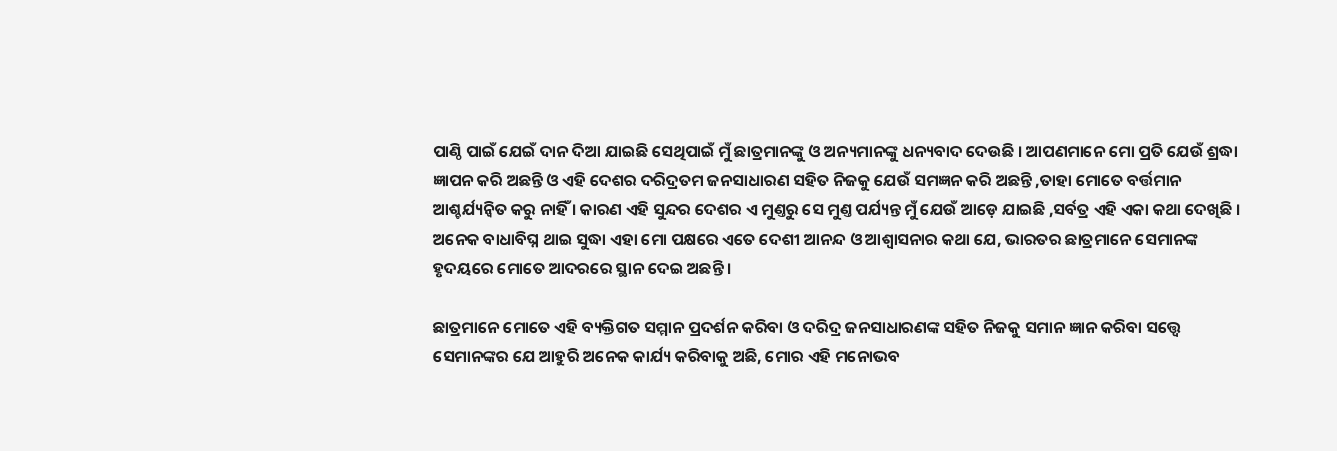ପାଣ୍ଠି ପାଇଁ ଯେଇଁ ଦାନ ଦିଆ ଯାଇଛି ସେଥିପାଇଁ ମୁଁ ଛାତ୍ରମାନଙ୍କୁ ଓ ଅନ୍ୟମାନଙ୍କୁ ଧନ୍ୟବାଦ ଦେଉଛି । ଆପଣମାନେ ମୋ ପ୍ରତି ଯେଉଁ ଶ୍ରଦ୍ଧା ଜ୍ଞାପନ କରି ଅଛନ୍ତି ଓ ଏହି ଦେଶର ଦରିଦ୍ରତମ ଜନସାଧାରଣ ସହିତ ନିଜକୁ ଯେଉଁ ସମଜ୍ଞନ କରି ଅଛନ୍ତି ,ତାହା ମୋତେ ବର୍ତ୍ତମାନ ଆଶ୍ଚର୍ଯ୍ୟନ୍ୱିତ କରୁ ନାହିଁ । କାରଣ ଏହି ସୁନ୍ଦର ଦେଶର ଏ ମୁଣ୍ତରୁ ସେ ମୁଣ୍ତ ପର୍ଯ୍ୟନ୍ତ ମୁଁ ଯେଉଁ ଆଡ଼େ ଯାଇଛି ,ସର୍ବତ୍ର ଏହି ଏକା କଥା ଦେଖିଛି । ଅନେକ ବାଧାବିଘ୍ନ ଥାଇ ସୁଦ୍ଧା ଏହା ମୋ ପକ୍ଷରେ ଏତେ ଦେଶୀ ଆନନ୍ଦ ଓ ଆଶ୍ୱାସନାର କଥା ଯେ, ଭାରତର ଛାତ୍ରମାନେ ସେମାନଙ୍କ ହୃଦୟରେ ମୋତେ ଆଦରରେ ସ୍ଥାନ ଦେଇ ଅଛନ୍ତି ।

ଛାତ୍ରମାନେ ମୋତେ ଏହି ବ୍ୟକ୍ତିଗତ ସମ୍ମାନ ପ୍ରଦର୍ଶନ କରିବା ଓ ଦରିଦ୍ର ଜନସାଧାରଣଙ୍କ ସହିତ ନିଜକୁ ସମାନ ଜ୍ଞାନ କରିବା ସତ୍ତ୍ୱେ ସେମାନଙ୍କର ଯେ ଆହୁରି ଅନେକ କାର୍ଯ୍ୟ କରିବାକୁ ଅଛି, ମୋର ଏହି ମନୋଭବ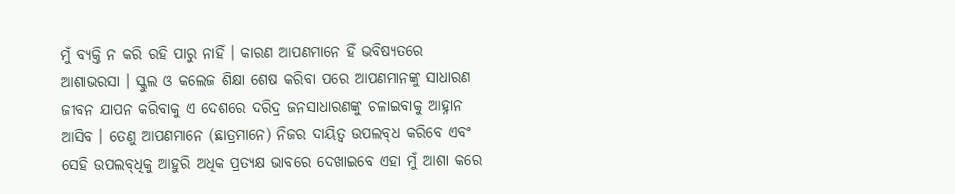ମୁଁ ବ୍ୟକ୍ତି ନ କରି ରହି ପାରୁ ନାହିଁ । କାରଣ ଆପଣମାନେ ହିଁ ଭବିଷ୍ୟତରେ ଆଶାଭରସା । ସ୍କୁଲ ଓ କଲେଜ ଶିକ୍ଷା ଶେଷ କରିବା ପରେ ଆପଣମାନଙ୍କୁ ସାଧାରଣ ଜୀବନ ଯାପନ କରିବାକୁ ଏ ଦେଶରେ ଦରିଦ୍ର ଜନସାଧାରଣଙ୍କୁ ଚଳାଇବାକୁ ଆହ୍ନାନ ଆସିବ । ତେଣୁ ଆପଣମାନେ (ଛାତ୍ରମାନେ) ନିଜର ଦାୟିତ୍ୱ ଉପଲ‌ବ୍‌ଧ କରିବେ ଏବଂ ସେହି ଉପଲବ୍‌ଧିକୁ ଆହୁରି ଅଧିକ ପ୍ରତ୍ୟକ୍ଷ ଭାବରେ ଦେଖାଇବେ ଏହା ମୁଁ ଆଶା କରେ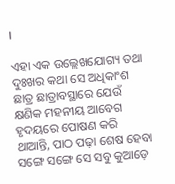।

ଏହା ଏକ ଉଲ୍ଲେଖଯୋଗ୍ୟ ତଥା ଦୁଃଖର କଥା ସେ ଅଧିକାଂଶ ଛାତ୍ର ଛାତ୍ରାବସ୍ଥାରେ ଯେଉଁ କ୍ଷଣିକ ମହନୀୟ ଆବେଗ ହୃଦୟରେ ପୋଷଣ କରି ଥାଆନ୍ତି, ପାଠ ପଢ଼ା ଶେଷ ହେବା ସଙ୍ଗେ ସଙ୍ଗେ ସେ ସବୁ କୁଆଡ଼େ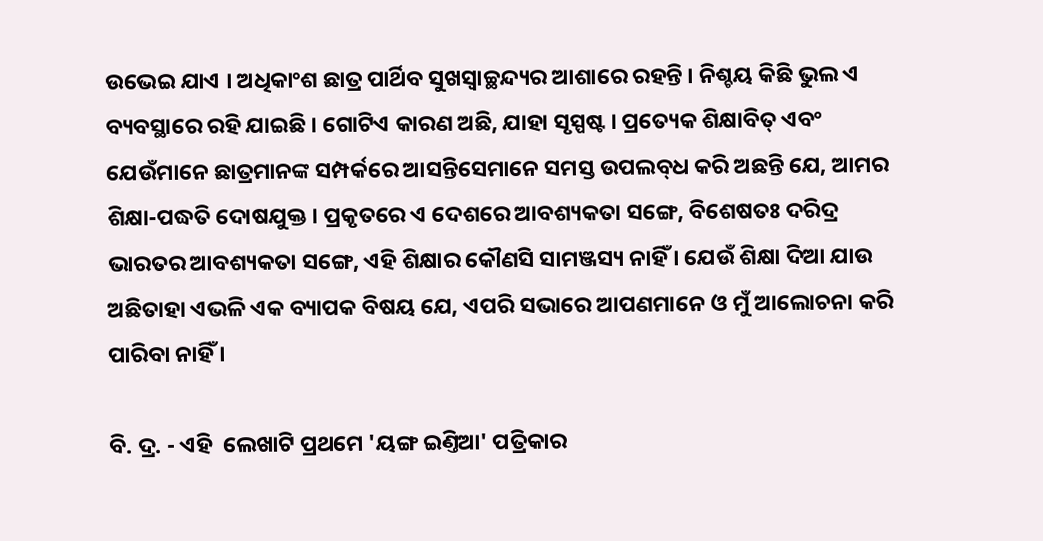ଉଭେଇ ଯାଏ । ଅଧିକାଂଶ ଛାତ୍ର ପାର୍ଥିବ ସୁଖସ୍ୱାଚ୍ଛନ୍ଦ୍ୟର ଆଶାରେ ରହନ୍ତି । ନିଶ୍ଚୟ କିଛି ଭୁଲ ଏ ବ୍ୟବସ୍ଥାରେ ରହି ଯାଇଛି । ଗୋଟିଏ କାରଣ ଅଛି, ଯାହା ସୃସ୍ପଷ୍ଟ । ପ୍ରତ୍ୟେକ ଶିକ୍ଷାବିତ୍ ଏବଂ ଯେଉଁମାନେ ଛାତ୍ରମାନଙ୍କ ସମ୍ପର୍କରେ ଆସନ୍ତିସେମାନେ ସମସ୍ତ ଉପଲବ୍‌ଧ କରି ଅଛନ୍ତି ଯେ, ଆମର ଶିକ୍ଷା-ପଦ୍ଧତି ଦୋଷଯୁକ୍ତ । ପ୍ରକୃତରେ ଏ ଦେଶରେ ଆବଶ୍ୟକତା ସଙ୍ଗେ, ବିଶେଷତଃ ଦରିଦ୍ର ଭାରତର ଆବଶ୍ୟକତା ସଙ୍ଗେ, ଏହି ଶିକ୍ଷାର କୌଣସି ସାମଞ୍ଜସ୍ୟ ନାହିଁ । ଯେଉଁ ଶିକ୍ଷା ଦିଆ ଯାଉ ଅଛିତାହା ଏଭଳି ଏକ ବ୍ୟାପକ ବିଷୟ ଯେ, ଏପରି ସଭାରେ ଆପଣମାନେ ଓ ମୁଁ ଆଲୋଚନା କରି ପାରିବା ନାହିଁ ।

ବି. ଦ୍ର. - ଏହି  ଲେଖାଟି ପ୍ରଥମେ 'ୟଙ୍ଗ ଇଣ୍ତିଆ' ପତ୍ରିକାର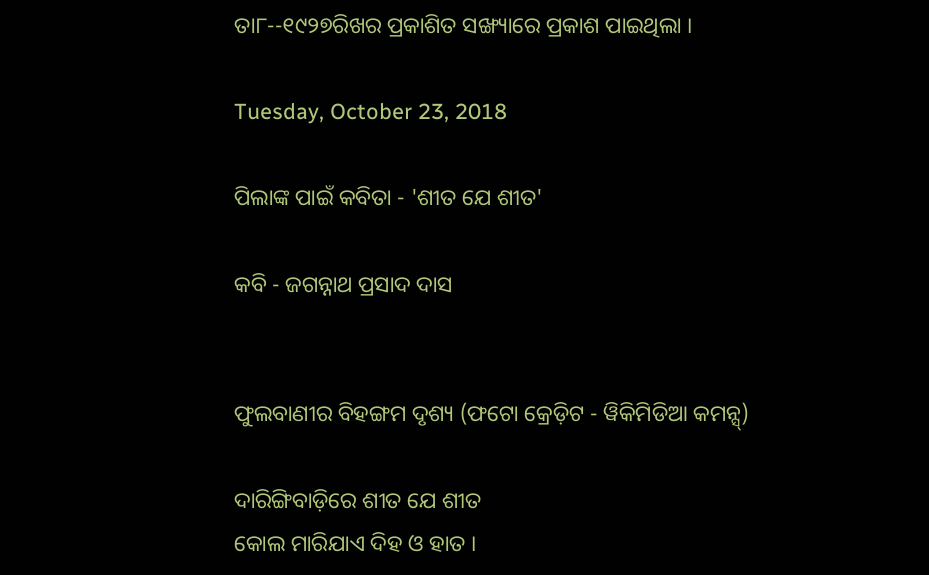ତା୮--୧୯୨୭ରିଖର ପ୍ରକାଶିତ ସଙ୍ଖ୍ୟାରେ ପ୍ରକାଶ ପାଇଥିଲା ।

Tuesday, October 23, 2018

ପିଲାଙ୍କ ପାଇଁ କବିତା - 'ଶୀତ ଯେ ଶୀତ'

କବି - ଜଗନ୍ନାଥ ପ୍ରସାଦ ଦାସ


ଫୁଲବାଣୀର ବିହଙ୍ଗମ ଦୃଶ୍ୟ (ଫଟୋ କ୍ରେଡ଼ିଟ - ୱିକିମିଡିଆ କମନ୍ସ୍)

ଦାରିଙ୍ଗିବାଡ଼ିରେ ଶୀତ ଯେ ଶୀତ
କୋଲ ମାରିଯାଏ ଦିହ ଓ ହାତ ।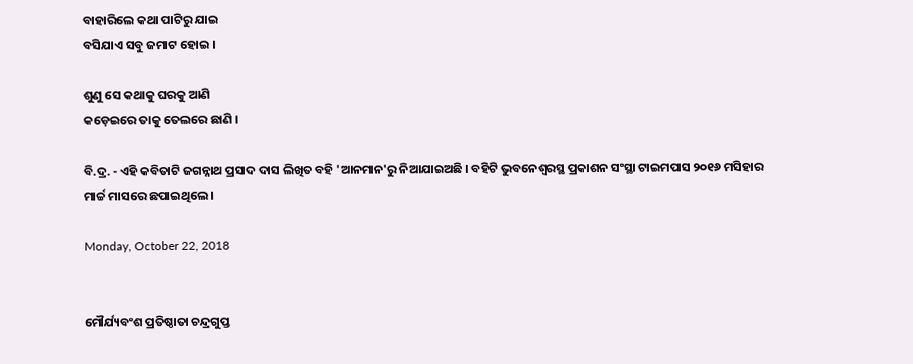ବାହାରିଲେ କଥା ପାଟିରୁ ଯାଇ
ବସିଯାଏ ସବୁ ଜମାଟ ହୋଇ ।

ଶୁଣୁ ସେ କଥାକୁ ଘରକୁ ଆଣି
କଡ଼େଇରେ ତାକୁ ତେଲରେ ଛାଣି ।

ବି.ଦ୍ର. - ଏହି କବିତାଟି ଜଗନ୍ନାଥ ପ୍ରସାଦ ଦାସ ଲିଖିତ ବହି 'ଆନମାନ'ରୁ ନିଆଯାଇଅଛି । ବହିଟି ଭୁବନେଶ୍ୱରସ୍ଥ ପ୍ରକାଶନ ସଂସ୍ଥା ଟାଇମପାସ ୨୦୧୬ ମସିହାର ମାର୍ଚ୍ଚ ମାସରେ ଛପାଇଥିଲେ ।

Monday, October 22, 2018


ମୌର୍ଯ୍ୟବଂଶ ପ୍ରତିଷ୍ଠାତା ଚନ୍ଦ୍ରଗୁପ୍ତ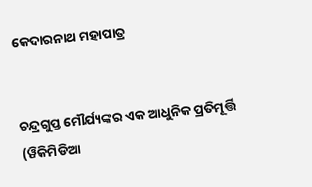କେଦାରନାଥ ମହାପାତ୍ର


ଚନ୍ଦ୍ରଗୁପ୍ତ ମୌର୍ଯ୍ୟଙ୍କର ଏକ ଆଧୁନିକ ପ୍ରତିମୂର୍ତ୍ତି (ୱିକିମିଡିଆ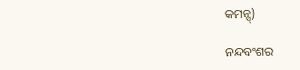କମନ୍ସ୍)

ନନ୍ଦବଂଶର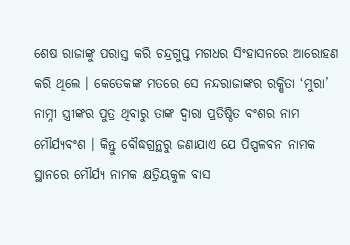ଶେଷ ରାଜାଙ୍କୁ ପରାସ୍ତ କରି ଚନ୍ଦ୍ରଗୁପ୍ତ ମଗଧର ସିଂହାସନରେ ଆରୋହଣ କରି ଥିଲେ । କେତେକଙ୍କ ମତରେ ସେ ନନ୍ଦରାଜାଙ୍କର ରକ୍ଷିତା ‘ମୁରା’ ନାମ୍ନୀ ସ୍ତ୍ରୀଙ୍କର ପୁତ୍ର ଥିବାରୁ ତାଙ୍କ ଦ୍ୱାରା ପ୍ରତିଷ୍ଠିତ ବଂଶର ନାମ ମୌର୍ଯ୍ୟବଂଶ । କିନ୍ତୁ ବୌଦ୍ଧଗ୍ରନ୍ଥରୁ ଜଣାଯାଏ ଯେ ପିପ୍ପଳବନ ନାମକ ସ୍ଥାନରେ ମୌର୍ଯ୍ୟ ନାମକ କ୍ଷତ୍ରିୟକୁଳ ବାସ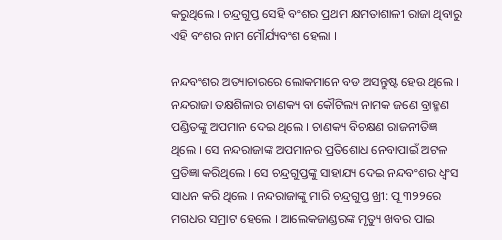କରୁଥିଲେ । ଚନ୍ଦ୍ରଗୁପ୍ତ ସେହି ବଂଶର ପ୍ରଥମ କ୍ଷମତାଶାଳୀ ରାଜା ଥିବାରୁ ଏହି ବଂଶର ନାମ ମୌର୍ଯ୍ୟବଂଶ ହେଲା ।

ନନ୍ଦବଂଶର ଅତ୍ୟାଚାରରେ ଲୋକମାନେ ବଡ ଅସନ୍ତୁଷ୍ଟ ହେଉ ଥିଲେ । ନନ୍ଦରାଜା ତକ୍ଷଶିଳାର ଚାଣକ୍ୟ ବା କୌଟିଲ୍ୟ ନାମକ ଜଣେ ବ୍ରାହ୍ମଣ ପଣ୍ଡିତଙ୍କୁ ଅପମାନ ଦେଇ ଥିଲେ । ଚାଣକ୍ୟ ବିଚକ୍ଷଣ ରାଜନୀତିଜ୍ଞ ଥିଲେ । ସେ ନନ୍ଦରାଜାଙ୍କ ଅପମାନର ପ୍ରତିଶୋଧ ନେବାପାଇଁ ଅଟଳ ପ୍ରତିଜ୍ଞା କରିଥିଲେ । ସେ ଚନ୍ଦ୍ରଗୁପ୍ତଙ୍କୁ ସାହାଯ୍ୟ ଦେଇ ନନ୍ଦବଂଶର ଧ୍ୱଂସ ସାଧନ କରି ଥିଲେ । ନନ୍ଦରାଜାଙ୍କୁ ମାରି ଚନ୍ଦ୍ରଗୁପ୍ତ ଖ୍ରୀ: ପୂ ୩୨୨ରେ ମଗଧର ସମ୍ରାଟ ହେଲେ । ଆଲେକଜାଣ୍ଡରଙ୍କ ମୃତ୍ୟୁ ଖବର ପାଇ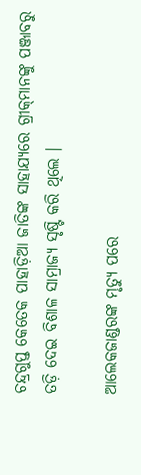ଚନ୍ଦ୍ରଗୁପ୍ତ କେତେକ ପାହାଡ଼ିଆ ଜାତିଙ୍କ ସାହାଯ୍ୟରେ ଗ୍ରୀକ୍‌ମାନଙ୍କୁ ପଞ୍ଜାବରୁ ତଡ଼ି ଦେଇ ବିଶାଳ ସାମ୍ରାଜ୍ୟ ସୃଷ୍ଟି କରି ଥିଲେ ।

ଆଲେକଜାଣ୍ଡରଙ୍କ ମୃତ୍ୟୁ ପରେ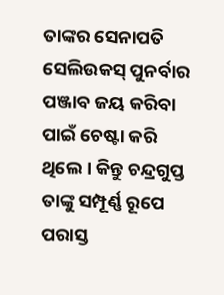ତାଙ୍କର ସେନାପତି ସେଲିଉକସ୍ ପୁନର୍ବାର ପଞ୍ଜାବ ଜୟ କରିବା ପାଇଁ ଚେଷ୍ଟା କରି ଥିଲେ । କିନ୍ତୁ ଚନ୍ଦ୍ରଗୁପ୍ତ ତାଙ୍କୁ ସମ୍ପୂର୍ଣ୍ଣ ରୂପେ ପରାସ୍ତ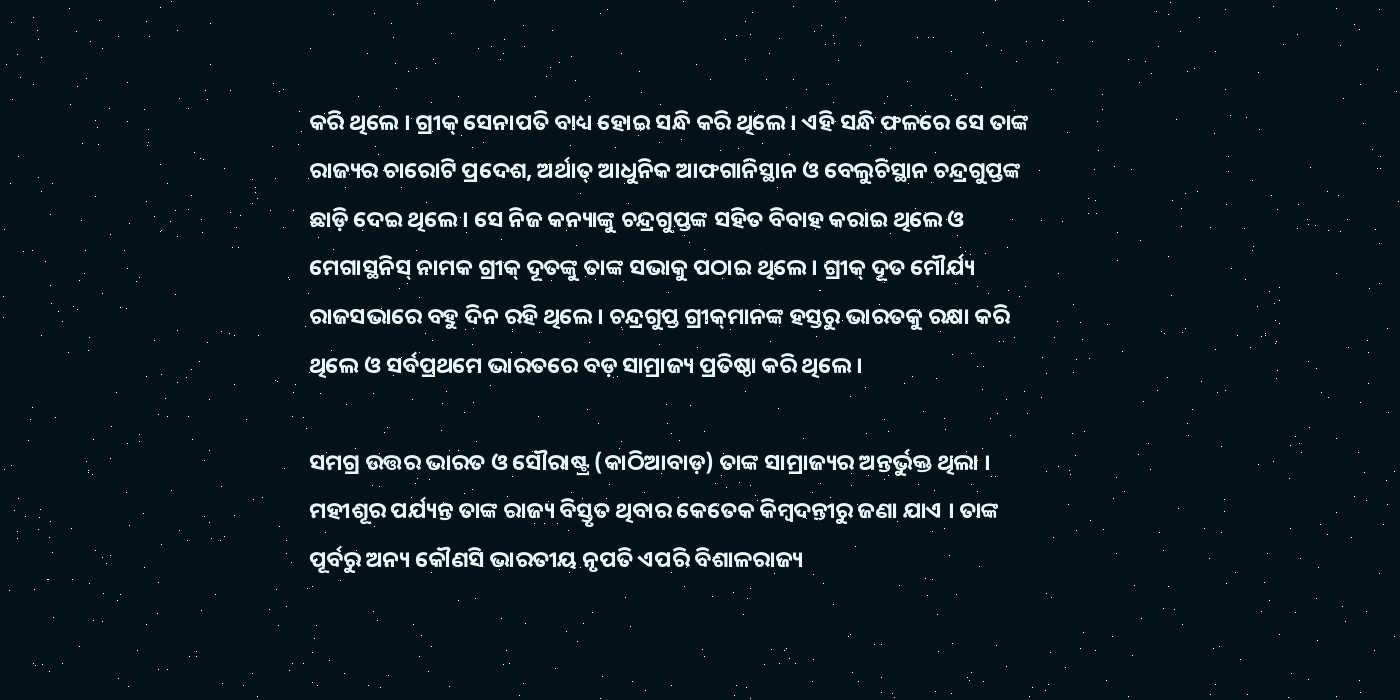କରି ଥିଲେ । ଗ୍ରୀକ୍ ସେନାପତି ବାଧ୍ୟ ହୋଇ ସନ୍ଧି କରି ଥିଲେ । ଏହି ସନ୍ଧି ଫଳରେ ସେ ତାଙ୍କ ରାଜ୍ୟର ଚାରୋଟି ପ୍ରଦେଶ, ଅର୍ଥାତ୍ ଆଧୁନିକ ଆଫଗାନିସ୍ଥାନ ଓ ବେଲୁଚିସ୍ଥାନ ଚନ୍ଦ୍ରଗୁପ୍ତଙ୍କ ଛାଡ଼ି ଦେଇ ଥିଲେ । ସେ ନିଜ କନ୍ୟାଙ୍କୁ ଚନ୍ଦ୍ରଗୁପ୍ତଙ୍କ ସହିତ ବିବାହ କରାଇ ଥିଲେ ଓ ମେଗାସ୍ଥନିସ୍ ନାମକ ଗ୍ରୀକ୍ ଦୂତଙ୍କୁ ତାଙ୍କ ସଭାକୁ ପଠାଇ ଥିଲେ । ଗ୍ରୀକ୍ ଦୂତ ମୌର୍ଯ୍ୟ ରାଜସଭାରେ ବହୁ ଦିନ ରହି ଥିଲେ । ଚନ୍ଦ୍ରଗୁପ୍ତ ଗ୍ରୀକ୍‌ମାନଙ୍କ ହସ୍ତରୁ ଭାରତକୁ ରକ୍ଷା କରି ଥିଲେ ଓ ସର୍ବପ୍ରଥମେ ଭାରତରେ ବଡ଼ ସାମ୍ରାଜ୍ୟ ପ୍ରତିଷ୍ଠା କରି ଥିଲେ ।

ସମଗ୍ର ଉତ୍ତର ଭାରତ ଓ ସୌରାଷ୍ଟ୍ର (କାଠିଆବାଡ଼) ତାଙ୍କ ସାମ୍ରାଜ୍ୟର ଅନ୍ତର୍ଭୁକ୍ତ ଥିଲା । ମହୀଶୂର ପର୍ଯ୍ୟନ୍ତ ତାଙ୍କ ରାଜ୍ୟ ବିସ୍ତୃତ ଥିବାର କେତେକ କିମ୍ୱଦନ୍ତୀରୁ ଜଣା ଯାଏ । ତାଙ୍କ ପୂର୍ବରୁ ଅନ୍ୟ କୌଣସି ଭାରତୀୟ ନୃପତି ଏପରି ବିଶାଳରାଜ୍ୟ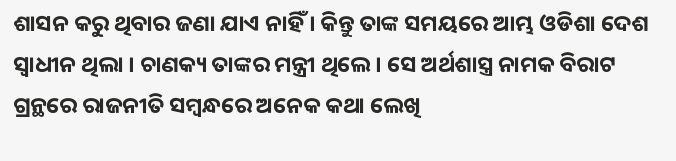ଶାସନ କରୁ ଥିବାର ଜଣା ଯାଏ ନାହିଁ । କିନ୍ତୁ ତାଙ୍କ ସମୟରେ ଆମ୍ଭ ଓଡିଶା ଦେଶ ସ୍ୱାଧୀନ ଥିଲା । ଚାଣକ୍ୟ ତାଙ୍କର ମନ୍ତ୍ରୀ ଥିଲେ । ସେ ଅର୍ଥଶାସ୍ତ୍ର ନାମକ ବିରାଟ ଗ୍ରନ୍ଥରେ ରାଜନୀତି ସମ୍ୱନ୍ଧରେ ଅନେକ କଥା ଲେଖି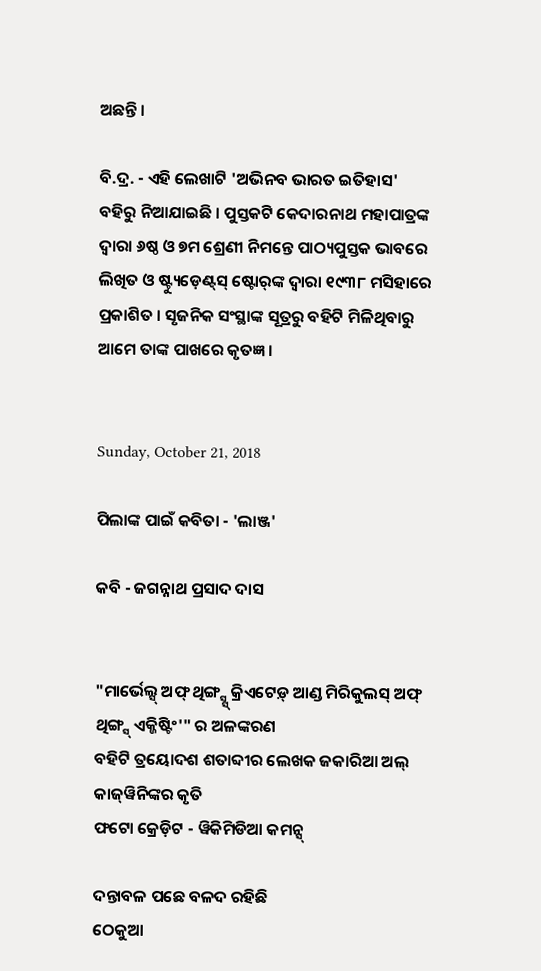ଅଛନ୍ତି ।

ବି.ଦ୍ର. - ଏହି ଲେଖାଟି 'ଅଭିନବ ଭାରତ ଇତିହାସ' ବହିରୁ ନିଆଯାଇଛି । ପୁସ୍ତକଟି କେଦାରନାଥ ମହାପାତ୍ରଙ୍କ ଦ୍ୱାରା ୬ଷ୍ଠ ଓ ୭ମ ଶ୍ରେଣୀ ନିମନ୍ତେ ପାଠ୍ୟପୁସ୍ତକ ଭାବରେ ଲିଖିତ ଓ ଷ୍ଟ୍ୟୁଡ଼େଣ୍ଟ୍‌ସ୍ ଷ୍ଟୋର୍‌ଙ୍କ ଦ୍ୱାରା ୧୯୩୮ ମସିହାରେ ପ୍ରକାଶିତ । ସୃଜନିକ ସଂସ୍ଥାଙ୍କ ସୂତ୍ରରୁ ବହିଟି ମିଳିଥିବାରୁ ଆମେ ତାଙ୍କ ପାଖରେ କୃତଜ୍ଞ ।


Sunday, October 21, 2018

ପିଲାଙ୍କ ପାଇଁ କବିତା - 'ଲାଞ୍ଜ'

କବି - ଜଗନ୍ନାଥ ପ୍ରସାଦ ଦାସ


"ମାର୍ଭେଲ୍ସ୍ ଅଫ୍ ଥିଙ୍ଗ୍ସ୍ସ୍ କ୍ରିଏଟେଡ଼୍ ଆଣ୍ଡ ମିରିକୁଲସ୍ ଅଫ୍ ଥିଙ୍ଗ୍ସ୍ ଏକ୍ଜିଷ୍ଟିଂ'" ର ଅଳଙ୍କରଣ
ବହିଟି ତ୍ରୟୋଦଶ ଶତାବ୍ଦୀର ଲେଖକ ଜକାରିଆ ଅଲ୍ କାଜ୍‌ୱିନିଙ୍କର କୃତି
ଫଟୋ କ୍ରେଡ଼ିଟ - ୱିକିମିଡିଆ କମନ୍ସ୍

ଦନ୍ତାବଳ ପଛେ ବଳଦ ରହିଛି
ଠେକୁଆ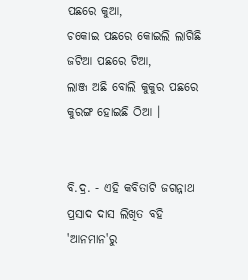ପଛରେ କୁଆ,
ଚକୋଇ ପଛରେ କୋଇଲି ଲାଗିଛି
ଜଟିଆ ପଛରେ ଟିଆ,
ଲାଞ୍ଜ ଅଛି ବୋଲି କୁକୁର ପଛରେ
କୁରଙ୍ଗ ହୋଇଛି ଠିଆ ।


ବି.ଦ୍ର. - ଏହି କବିତାଟି ଜଗନ୍ନାଥ ପ୍ରସାଦ ଦାସ ଲିଖିତ ବହି 'ଆନମାନ'ରୁ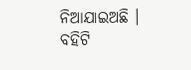ନିଆଯାଇଅଛି । ବହିଟି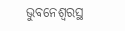ଭୁବନେଶ୍ୱରସ୍ଥ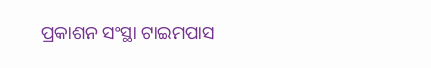ପ୍ରକାଶନ ସଂସ୍ଥା ଟାଇମପାସ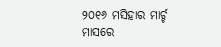୨୦୧୬ ମସିହାର ମାର୍ଚ୍ଚ ମାସରେ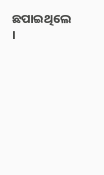ଛପାଇଥିଲେ ।